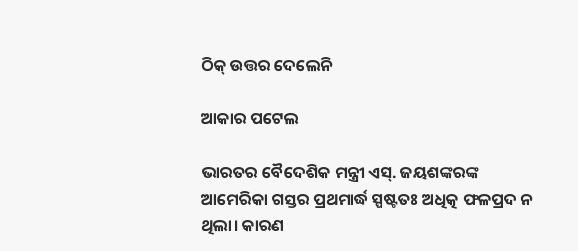ଠିକ୍‌ ଉତ୍ତର ଦେଲେନି

ଆକାର ପଟେଲ

ଭାରତର ବୈଦେଶିକ ମନ୍ତ୍ରୀ ଏସ୍‌. ଜୟଶଙ୍କରଙ୍କ ଆମେରିକା ଗସ୍ତର ପ୍ରଥମାର୍ଦ୍ଧ ସ୍ପଷ୍ଟତଃ ଅଧିତ୍କ ଫଳପ୍ରଦ ନ ଥିଲା। କାରଣ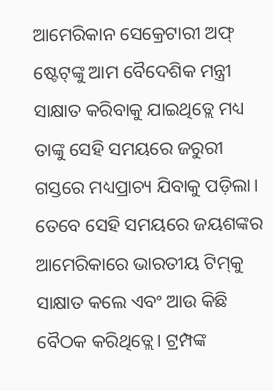ଆମେରିକାନ ସେକ୍ରେଟାରୀ ଅଫ୍‌ ଷ୍ଟେଟ୍‌ଙ୍କୁ ଆମ ବୈଦେଶିକ ମନ୍ତ୍ରୀ ସାକ୍ଷାତ କରିବାକୁ ଯାଇଥିତ୍ଲେ ମଧ୍ୟ ତାଙ୍କୁ ସେହି ସମୟରେ ଜରୁରୀ ଗସ୍ତରେ ମଧ୍ୟପ୍ରାଚ୍ୟ ଯିବାକୁ ପଡ଼ିଲା। ତେବେ ସେହି ସମୟରେ ଜୟଶଙ୍କର ଆମେରିକାରେ ଭାରତୀୟ ଟିମ୍‌କୁ ସାକ୍ଷାତ କଲେ ଏବଂ ଆଉ କିଛି ବୈଠକ କରିଥିତ୍ଲେ। ଟ୍ରମ୍ପଙ୍କ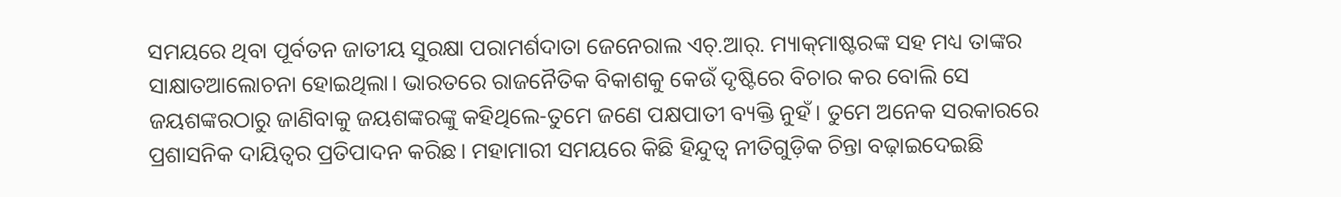ସମୟରେ ଥିବା ପୂର୍ବତନ ଜାତୀୟ ସୁରକ୍ଷା ପରାମର୍ଶଦାତା ଜେନେରାଲ ଏଚ୍‌.ଆର୍‌. ମ୍ୟାକ୍‌ମାଷ୍ଟରଙ୍କ ସହ ମଧ୍ୟ ତାଙ୍କର ସାକ୍ଷାତଆଲୋଚନା ହୋଇଥିଲା। ଭାରତରେ ରାଜନୈତିକ ବିକାଶକୁ କେଉଁ ଦୃଷ୍ଟିରେ ବିଚାର କର ବୋଲି ସେ ଜୟଶଙ୍କରଠାରୁ ଜାଣିବାକୁ ଜୟଶଙ୍କରଙ୍କୁ କହିଥିଲେ-ତୁମେ ଜଣେ ପକ୍ଷପାତୀ ବ୍ୟକ୍ତି ନୁହଁ। ତୁମେ ଅନେକ ସରକାରରେ ପ୍ରଶାସନିକ ଦାୟିତ୍ୱର ପ୍ରତିପାଦନ କରିଛ। ମହାମାରୀ ସମୟରେ କିଛି ହିନ୍ଦୁତ୍ୱ ନୀତିଗୁଡ଼ିକ ଚିନ୍ତା ବଢ଼ାଇଦେଇଛି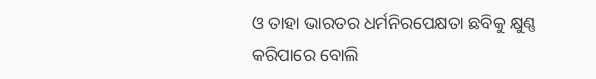ଓ ତାହା ଭାରତର ଧର୍ମନିରପେକ୍ଷତା ଛବିକୁ କ୍ଷୁଣ୍ଣ କରିପାରେ ବୋଲି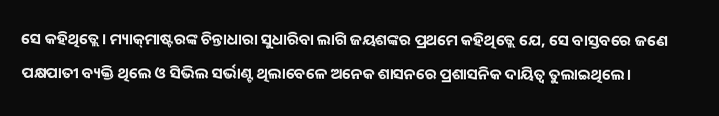ସେ କହିଥିତ୍ଲେ। ମ୍ୟାକ୍‌ମାଷ୍ଟରଙ୍କ ଚିନ୍ତାଧାରା ସୁଧାରିବା ଲାଗି ଜୟଶଙ୍କର ପ୍ରଥମେ କହିଥିତ୍ଲେ ଯେ, ସେ ବାସ୍ତବରେ ଜଣେ ପକ୍ଷପାତୀ ବ୍ୟକ୍ତି ଥିଲେ ଓ ସିଭିଲ ସର୍ଭାଣ୍ଟ ଥିଲାବେଳେ ଅନେକ ଶାସନରେ ପ୍ରଶାସନିକ ଦାୟିତ୍ୱ ତୁଲାଇଥିଲେ।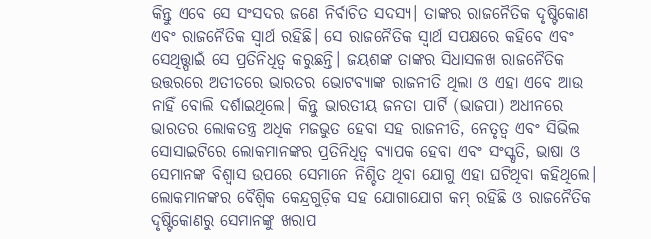କିନ୍ତୁ ଏବେ ସେ ସଂସଦର ଜଣେ ନିର୍ବାଚିତ ସଦସ୍ୟ। ତାଙ୍କର ରାଜନୈତିକ ଦୃଷ୍ଟିକୋଣ ଏବଂ ରାଜନୈତିକ ସ୍ବାର୍ଥ ରହିଛି। ସେ ରାଜନୈତିକ ସ୍ବାର୍ଥ ସପକ୍ଷରେ କହିବେ ଏବଂ ସେଥିତ୍ତ୍ପାଇଁ ସେ ପ୍ରତିନିଧିତ୍ୱ କରୁଛନ୍ତି। ଜୟଶଙ୍କ ତାଙ୍କର ସିଧାସଳଖ ରାଜନୈତିକ ଉତ୍ତରରେ ଅତୀତରେ ଭାରତର ଭୋଟବ୍ୟାଙ୍କ ରାଜନୀତି ଥିଲା ଓ ଏହା ଏବେ ଆଉ ନାହିଁ ବୋଲି ଦର୍ଶାଇଥିଲେ। କିନ୍ତୁ ଭାରତୀୟ ଜନତା ପାର୍ଟି (ଭାଜପା) ଅଧୀନରେ ଭାରତର ଲୋକତନ୍ତ୍ର ଅଧିକ ମଜଭୁତ ହେବା ସହ ରାଜନୀତି, ନେତୃତ୍ୱ ଏବଂ ସିଭିଲ ସୋସାଇଟିରେ ଲୋକମାନଙ୍କର ପ୍ରତିନିଧିତ୍ୱ ବ୍ୟାପକ ହେବା ଏବଂ ସଂସ୍କୃତି, ଭାଷା ଓ ସେମାନଙ୍କ ବିଶ୍ୱାସ ଉପରେ ସେମାନେ ନିଶ୍ଚିତ ଥିବା ଯୋଗୁ ଏହା ଘଟିଥିବା କହିଥିଲେ। ଲୋକମାନଙ୍କର ବୈଶ୍ୱିକ କେନ୍ଦ୍ରଗୁଡ଼ିକ ସହ ଯୋଗାଯୋଗ କମ୍‌ ରହିଛି ଓ ରାଜନୈତିକ ଦୃଷ୍ଟିକୋଣରୁ ସେମାନଙ୍କୁ ଖରାପ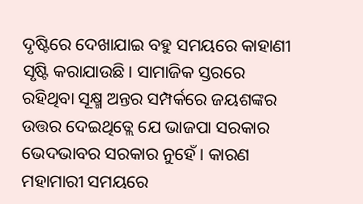ଦୃଷ୍ଟିରେ ଦେଖାଯାଇ ବହୁ ସମୟରେ କାହାଣୀ ସୃଷ୍ଟି କରାଯାଉଛି। ସାମାଜିକ ସ୍ତରରେ ରହିଥିବା ସୂକ୍ଷ୍ମ ଅନ୍ତର ସମ୍ପର୍କରେ ଜୟଶଙ୍କର ଉତ୍ତର ଦେଇଥିତ୍ଲେ ଯେ ଭାଜପା ସରକାର ଭେଦଭାବର ସରକାର ନୁହେଁ। କାରଣ ମହାମାରୀ ସମୟରେ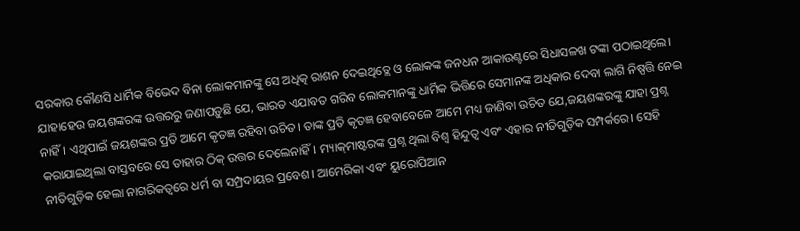ସରକାର କୌଣସି ଧାର୍ମିକ ବିଭେଦ ବିନା ଲୋକମାନଙ୍କୁ ସେ ଅଧିତ୍କ ରାଶନ ଦେଇଥିତ୍ଲେ ଓ ଲୋକଙ୍କ ଜନଧନ ଆକାଉଣ୍ଟରେ ସିଧାସଳଖ ଟଙ୍କା ପଠାଇଥିଲେ।
ଯାହାହେଉ ଜୟଶଙ୍କରଙ୍କ ଉତ୍ତରରୁ ଜଣାପଡ଼ୁଛି ଯେ, ଭାରତ ଏଯାବତ ଗରିବ ଲୋକମାନଙ୍କୁ ଧାର୍ମିକ ଭିତ୍ତିରେ ସେମାନଙ୍କ ଅଧିକାର ଦେବା ଲାଗି ନିଷ୍ପତ୍ତି ନେଇ ନାହିଁ। ଏଥିପାଇଁ ଜୟଶଙ୍କର ପ୍ରତି ଆମେ କୃତଜ୍ଞ ରହିବା ଉଚିତ। ତାଙ୍କ ପ୍ରତି କୃତଜ୍ଞ ହେବାବେଳେ ଆମେ ମଧ୍ୟ ଜାଣିବା ଉଚିତ ଯେ,ଜୟଶଙ୍କରଙ୍କୁ ଯାହା ପ୍ରଶ୍ନ କରାଯାଇଥିଲା ବାସ୍ତବରେ ସେ ତାହାର ଠିକ୍‌ ଉତ୍ତର ଦେଲେନାହିଁ। ମ୍ୟାକ୍‌ମାଷ୍ଟରଙ୍କ ପ୍ରଶ୍ନ ଥିଲା ବିଶ୍ୱ ହିନ୍ଦୁତ୍ୱ ଏବଂ ଏହାର ନୀତିଗୁଡ଼ିକ ସମ୍ପର୍କରେ। ସେହି ନୀତିଗୁଡ଼ିକ ହେଲା ନାଗରିକତ୍ୱରେ ଧର୍ମ ବା ସମ୍ପ୍ରଦାୟର ପ୍ରବେଶ। ଆମେରିକା ଏବଂ ୟୁରୋପିଆନ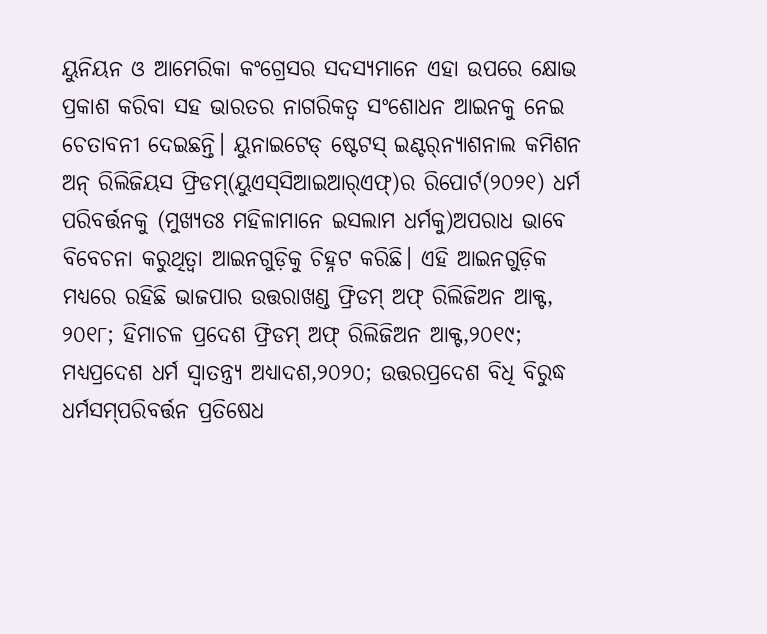ୟୁନିୟନ ଓ ଆମେରିକା କଂଗ୍ରେସର ସଦସ୍ୟମାନେ ଏହା ଉପରେ କ୍ଷୋଭ ପ୍ରକାଶ କରିବା ସହ ଭାରତର ନାଗରିକତ୍ୱ ସଂଶୋଧନ ଆଇନକୁ ନେଇ ଚେତାବନୀ ଦେଇଛନ୍ତି। ୟୁନାଇଟେଡ୍‌ ଷ୍ଟେଟସ୍‌ ଇଣ୍ଟର୍‌ନ୍ୟାଶନାଲ କମିଶନ ଅନ୍‌ ରିଲିଜିୟସ ଫ୍ରିଡମ୍‌(ୟୁଏସ୍‌ସିଆଇଆର୍‌ଏଫ୍‌)ର ରିପୋର୍ଟ(୨୦୨୧) ଧର୍ମ ପରିବର୍ତ୍ତନକୁ (ମୁଖ୍ୟତଃ ମହିଳାମାନେ ଇସଲାମ ଧର୍ମକୁ)ଅପରାଧ ଭାବେ ବିବେଚନା କରୁଥିତ୍ବା ଆଇନଗୁଡ଼ିକୁ ଚିହ୍ନଟ କରିଛି। ଏହି ଆଇନଗୁଡ଼ିକ ମଧ୍ୟରେ ରହିଛି ଭାଜପାର ଉତ୍ତରାଖଣ୍ଡ ଫ୍ରିଡମ୍‌ ଅଫ୍‌ ରିଲିଜିଅନ ଆକ୍ଟ, ୨୦୧୮; ହିମାଚଳ ପ୍ରଦେଶ ଫ୍ରିଡମ୍‌ ଅଫ୍‌ ରିଲିଜିଅନ ଆକ୍ଟ,୨୦୧୯; ମଧ୍ୟପ୍ରଦେଶ ଧର୍ମ ସ୍ବାତନ୍ତ୍ର୍ୟ ଅଧ୍ୟାଦଶ,୨୦୨୦; ଉତ୍ତରପ୍ରଦେଶ ବିଧି ବିରୁଦ୍ଧ ଧର୍ମସମ୍‌ପରିବର୍ତ୍ତନ ପ୍ରତିଷେଧ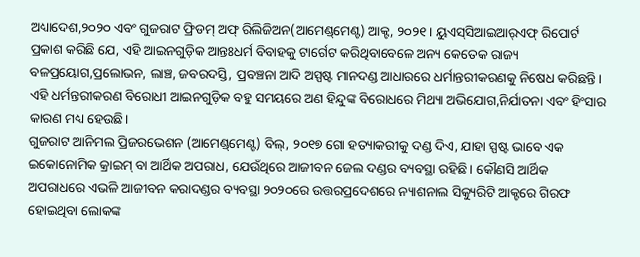ଅଧ୍ୟାଦେଶ,୨୦୨୦ ଏବଂ ଗୁଜରାଟ ଫ୍ରିଡମ୍‌ ଅଫ୍‌ ରିଲିଜିଅନ(ଆମେଣ୍ଡ୍‌ମେଣ୍ଟ) ଆକ୍ଟ, ୨୦୨୧। ୟୁଏସ୍‌ସିଆଇଆର୍‌ଏଫ୍‌ ରିପୋର୍ଟ ପ୍ରକାଶ କରିଛି ଯେ, ଏହି ଆଇନଗୁଡ଼ିକ ଆନ୍ତଃଧର୍ମ ବିବାହକୁ ଟାର୍ଗେଟ କରିଥିବାବେଳେ ଅନ୍ୟ କେତେକ ରାଜ୍ୟ ବଳପ୍ରୟୋଗ,ପ୍ରଲୋଭନ, ଲାଞ୍ଚ, ଜବରଦସ୍ତି, ପ୍ରବଞ୍ଚନା ଆଦି ଅସ୍ପଷ୍ଟ ମାନଦଣ୍ଡ ଆଧାରରେ ଧର୍ମାନ୍ତରୀକରଣକୁ ନିଷେଧ କରିଛନ୍ତି। ଏହି ଧର୍ମନ୍ତରୀକରଣ ବିରୋଧୀ ଆଇନଗୁଡ଼ିକ ବହୁ ସମୟରେ ଅଣ ହିନ୍ଦୁଙ୍କ ବିରୋଧରେ ମିଥ୍ୟା ଅଭିଯୋଗ,ନିର୍ଯାତନା ଏବଂ ହିଂସାର କାରଣ ମଧ୍ୟ ହେଉଛି।
ଗୁଜରାଟ ଆନିମଲ ପ୍ରିଜରଭେଶନ (ଆମେଣ୍ଡ୍‌ମେଣ୍ଟ) ବିଲ୍‌, ୨୦୧୭ ଗୋ ହତ୍ୟାକରୀକୁ ଦଣ୍ଡ ଦିଏ, ଯାହା ସ୍ପଷ୍ଟ ଭାବେ ଏକ ଇକୋନୋମିକ କ୍ରାଇମ୍‌ ବା ଆର୍ଥିକ ଅପରାଧ, ଯେଉଁଥିରେ ଆଜୀବନ ଜେଲ ଦଣ୍ଡର ବ୍ୟବସ୍ଥା ରହିଛି। କୌଣସି ଆର୍ଥିକ ଅପରାଧରେ ଏଭଳି ଆଜୀବନ କରାଦଣ୍ଡର ବ୍ୟବସ୍ଥା ୨୦୨୦ରେ ଉତ୍ତରପ୍ରଦେଶରେ ନ୍ୟାଶନାଲ ସିକ୍ୟୁରିଟି ଆକ୍ଟରେ ଗିରଫ ହୋଇଥିବା ଲୋକଙ୍କ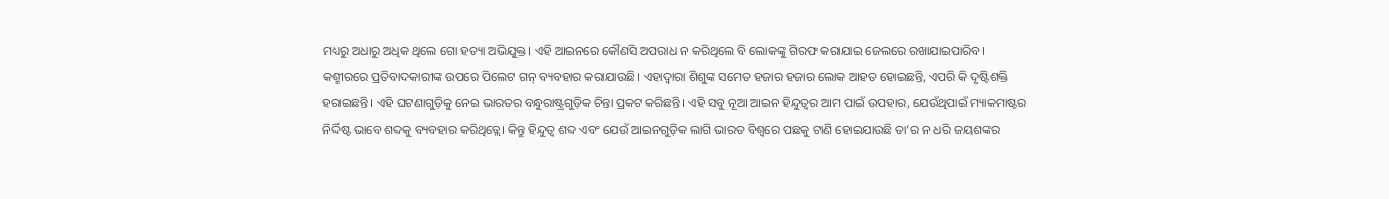ମଧ୍ୟରୁ ଅଧାରୁ ଅଧିକ ଥିଲେ ଗୋ ହତ୍ୟା ଅଭିଯୁକ୍ତ। ଏହି ଆଇନରେ କୌଣସି ଅପରାଧ ନ କରିଥିଲେ ବି ଲୋକଙ୍କୁ ଗିରଫ କରାଯାଇ ଜେଲରେ ରଖାଯାଇପାରିବ। କଶ୍ମୀରରେ ପ୍ରତିବାଦକାରୀଙ୍କ ଉପରେ ପିଲେଟ ଗନ୍‌ ବ୍ୟବହାର କରାଯାଉଛି। ଏହାଦ୍ୱାରା ଶିଶୁଙ୍କ ସମେତ ହଜାର ହଜାର ଲୋକ ଆହତ ହୋଇଛନ୍ତି, ଏପରି କି ଦୃଷ୍ଟିଶକ୍ତି ହରାଇଛନ୍ତି। ଏହି ଘଟଣାଗୁଡ଼ିକୁ ନେଇ ଭାରତର ବନ୍ଧୁରାଷ୍ଟ୍ରଗୁଡ଼ିକ ଚିନ୍ତା ପ୍ରକଟ କରିଛନ୍ତି। ଏହି ସବୁ ନୂଆ ଆଇନ ହିନ୍ଦୁତ୍ୱର ଆମ ପାଇଁ ଉପହାର, ଯେଉଁଥିପାଇଁ ମ୍ୟାକମାଷ୍ଟର ନିର୍ଦ୍ଦିଷ୍ଟ ଭାବେ ଶବ୍ଦକୁ ବ୍ୟବହାର କରିଥିତ୍ଲେ। କିନ୍ତୁ ହିନ୍ଦୁତ୍ୱ ଶବ୍ଦ ଏବଂ ଯେଉଁ ଆଇନଗୁଡ଼ିକ ଲାଗି ଭାରତ ବିଶ୍ୱରେ ପଛକୁ ଟାଣି ହୋଇଯାଉଛି ତା’ର ନ ଧରି ଜୟଶଙ୍କର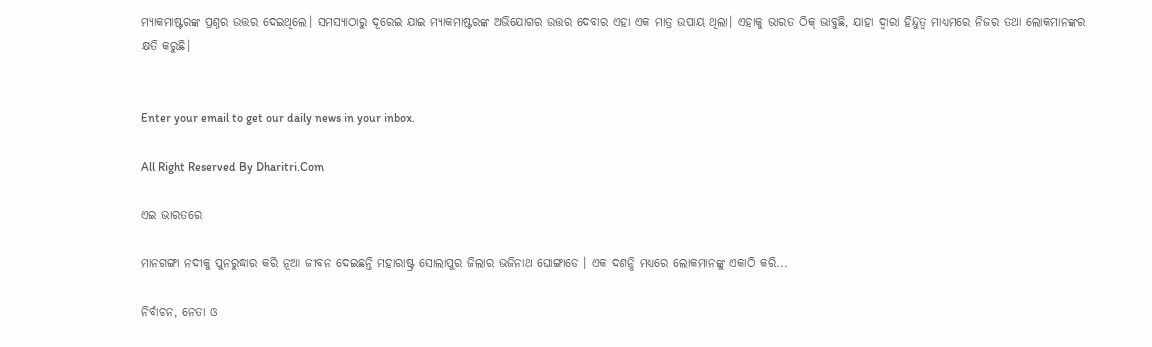ମ୍ୟାକମାଷ୍ଟରଙ୍କ ପ୍ରଶ୍ନର ଉତ୍ତର ଦେଇଥିଲେ। ସମସ୍ୟାଠାରୁ ଦୂରେଇ ଯାଇ ମ୍ୟାକମାଷ୍ଟରଙ୍କ ଅଭିଯୋଗର ଉତ୍ତର ଦେବାର ଏହା ଏକ ମାତ୍ର ଉପାୟ ଥିଲା। ଏହାକୁ ଭାରତ ଠିକ୍‌ ଭାବୁଛି, ଯାହା ଦ୍ୱାରା ହିନ୍ଦୁତ୍ୱ ମାଧ୍ୟମରେ ନିଜର ତଥା ଲୋକମାନଙ୍କର କ୍ଷତି କରୁଛି।


Enter your email to get our daily news in your inbox.

All Right Reserved By Dharitri.Com

ଏଇ ଭାରତରେ

ମାନଗଙ୍ଗା ନଦୀକୁ ପୁନରୁଦ୍ଧାର କରି ନୂଆ ଜୀବନ ଦେଇଛନ୍ତି ମହାରାଷ୍ଟ୍ର ସୋଲାପୁର ଜିଲାର ଭଜିନାଥ ଘୋଙ୍ଗାଡେ । ଏକ ଦଶନ୍ଧି ମଧ୍ୟରେ ଲୋକମାନଙ୍କୁ ଏକାଠି କରି...

ନିର୍ବାଚନ, ନେତା ଓ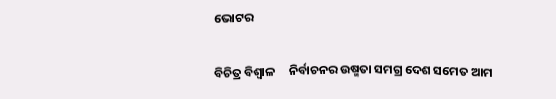ଭୋଟର

ବିଚିତ୍ର ବିଶ୍ୱାଳ     ନିର୍ବାଚନର ଉଷ୍ମତା ସମଗ୍ର ଦେଶ ସମେତ ଆମ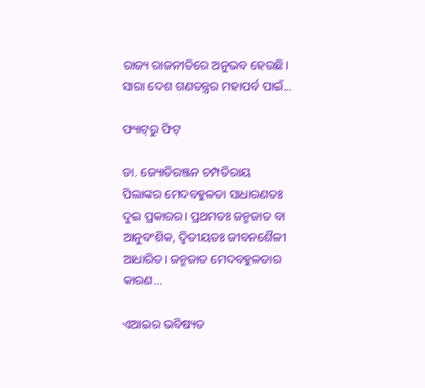ରାଜ୍ୟ ରାଜନୀତିରେ ଅନୁଭବ ହେଉଛି। ସାରା ଦେଶ ଗଣତନ୍ତ୍ରର ମହାପର୍ବ ପାଇଁ...

ଫ୍ୟାଟ୍‌ରୁ ଫିଟ୍‌

ଡା. ଜ୍ୟୋତିରଞ୍ଜନ ଚମ୍ପତିରାୟ   ପିଲାଙ୍କର ମେଦବହୁଳତା ସାଧାରଣତଃ ଦୁଇ ପ୍ରକାରର। ପ୍ରଥମତଃ ଜନ୍ମଜାତ ବା ଆନୁବଂଶିକ, ଦ୍ୱିତୀୟତଃ ଜୀବନଶୈଳୀ ଆଧାରିତ। ଜନ୍ମଜାତ ମେଦବହୁଳତାର କାରଣ...

ଏଆଇର ଭବିଷ୍ୟତ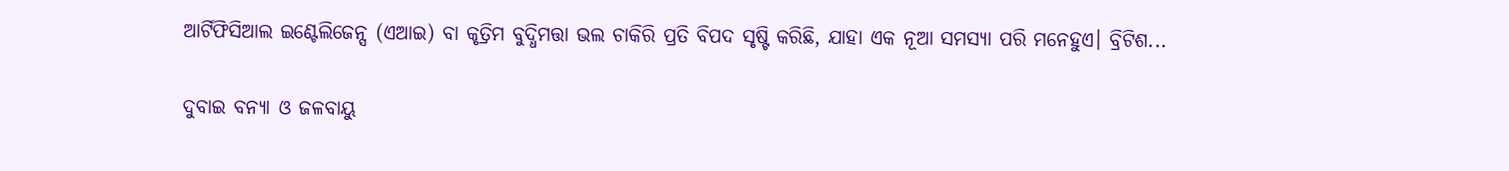ଆର୍ଟିଫିସିଆଲ ଇଣ୍ଟେଲିଜେନ୍ସ (ଏଆଇ) ବା କୃତ୍ରିମ ବୁଦ୍ଧିମତ୍ତା ଭଲ ଚାକିରି ପ୍ରତି ବିପଦ ସୃଷ୍ଟି କରିଛି, ଯାହା ଏକ ନୂଆ ସମସ୍ୟା ପରି ମନେହୁଏ। ବ୍ରିଟିଶ...

ଦୁବାଇ ବନ୍ୟା ଓ ଜଳବାୟୁ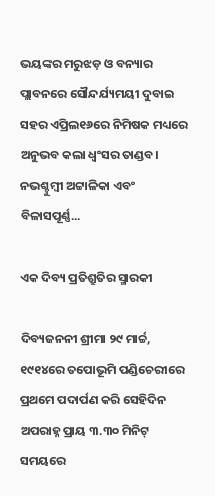ଭୟଙ୍କର ମରୁଝଡ଼ ଓ ବନ୍ୟାର ପ୍ଲାବନରେ ସୌନ୍ଦର୍ଯ୍ୟମୟୀ ଦୁବାଇ ସହର ଏପ୍ରିଲ୧୬ରେ ନିମିଷକ ମଧ୍ୟରେ ଅନୁଭବ କଲା ଧ୍ବଂସର ତାଣ୍ଡବ। ନଭଶ୍ଚୁମ୍ବୀ ଅଟ୍ଟାଳିକା ଏବଂ ବିଳାସପୂର୍ଣ୍ଣ...

ଏକ ଦିବ୍ୟ ପ୍ରତିଶ୍ରୁତିର ସ୍ମାରକୀ

ଦିବ୍ୟଜନନୀ ଶ୍ରୀମା ୨୯ ମାର୍ଚ୍ଚ, ୧୯୧୪ରେ ତପୋଭୂମି ପଣ୍ଡିଚେରୀରେ ପ୍ରଥମେ ପଦାର୍ପଣ କରି ସେହିଦିନ ଅପରାହ୍ନ ପ୍ରାୟ ୩.୩୦ ମିନିଟ୍‌ ସମୟରେ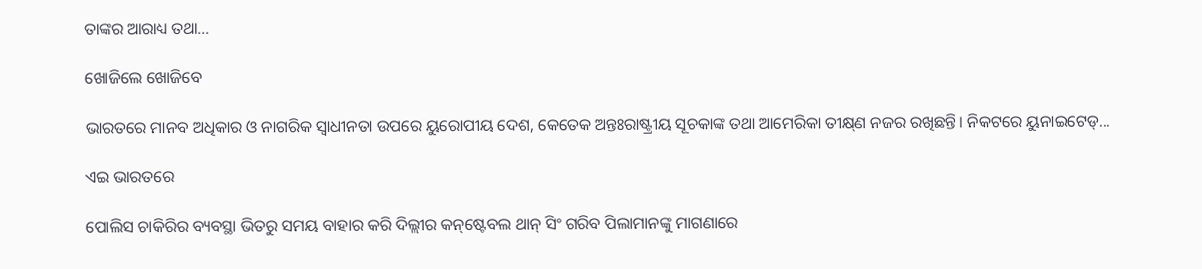ତାଙ୍କର ଆରାଧ୍ୟ ତଥା...

ଖୋଜିଲେ ଖୋଜିବେ

ଭାରତରେ ମାନବ ଅଧିକାର ଓ ନାଗରିକ ସ୍ବାଧୀନତା ଉପରେ ୟୁରୋପୀୟ ଦେଶ, କେତେକ ଅନ୍ତଃରାଷ୍ଟ୍ରୀୟ ସୂଚକାଙ୍କ ତଥା ଆମେରିକା ତୀକ୍ଷ୍‌ଣ ନଜର ରଖିଛନ୍ତି। ନିକଟରେ ୟୁନାଇଟେଡ୍‌...

ଏଇ ଭାରତରେ

ପୋଲିସ ଚାକିରିର ବ୍ୟବସ୍ଥା ଭିତରୁ ସମୟ ବାହାର କରି ଦିଲ୍ଲୀର କନ୍‌ଷ୍ଟେବଲ ଥାନ୍‌ ସିଂ ଗରିବ ପିଲାମାନଙ୍କୁ ମାଗଣାରେ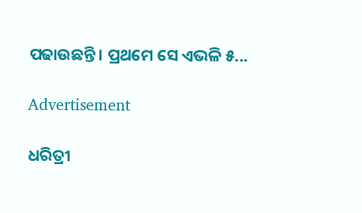ପଢାଉଛନ୍ତି। ପ୍ରଥମେ ସେ ଏଭଳି ୫...

Advertisement

ଧରିତ୍ରୀ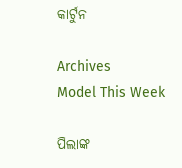କାର୍ଟୁନ

Archives
Model This Week

ପିଲାଙ୍କ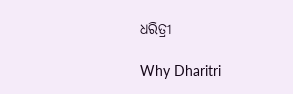ଧରିତ୍ରୀ

Why Dharitri